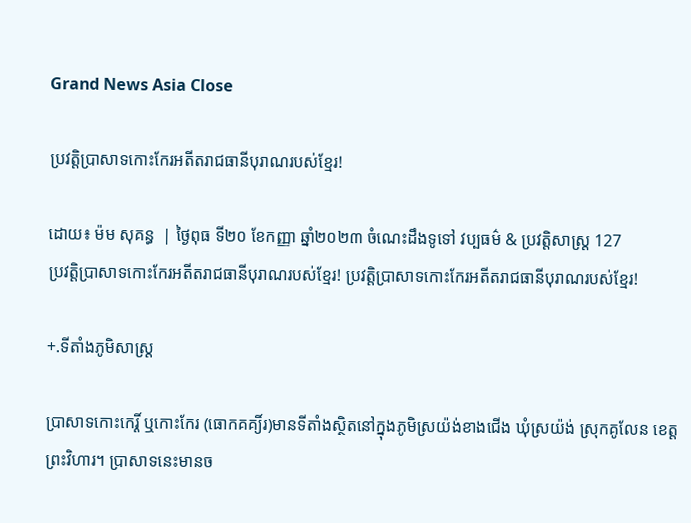Grand News Asia Close

ប្រវត្តិប្រាសាទកោះកែរអតីតរាជធានីបុរាណរបស់ខ្មែរ!

ដោយ៖ ម៉ម សុគន្ធ  | ថ្ងៃពុធ ទី២០ ខែកញ្ញា ឆ្នាំ២០២៣ ចំណេះដឹងទូទៅ វប្បធម៌ & ប្រវត្តិសាស្រ្ដ 127
ប្រវត្តិប្រាសាទកោះកែរអតីតរាជធានីបុរាណរបស់ខ្មែរ! ប្រវត្តិប្រាសាទកោះកែរអតីតរាជធានីបុរាណរបស់ខ្មែរ!

+.ទីតាំងភូមិសាស្រ្ត

ប្រាសាទកោះកេរ្តិ៍ ឬកោះកែរ (ធោកគគ្យិ៍រ)មានទីតាំងស្ថិតនៅក្នុងភូមិស្រយ៉ង់ខាងជើង ឃុំស្រយ៉ង់ ស្រុកគូលែន ខេត្តព្រះវិហារ។ ប្រាសាទនេះមានច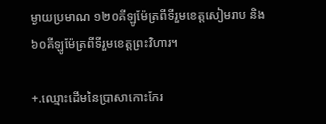ម្ងាយប្រមាណ ១២០គីឡូម៉ែត្រពីទីរួមខេត្តសៀមរាប និង ៦០គីឡូម៉ែត្រពីទីរួមខេត្តព្រះវិហារ។

+.ឈ្មោះដើមនៃប្រាសាកោះកែរ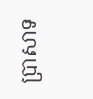ប្រាសាទ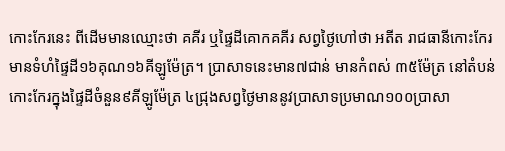កោះកែរនេះ ពីដើមមានឈ្មោះថា គគីរ ឬផៃ្ទដីគោកគគីរ សព្វថៃ្ងហៅថា អតីត រាជធានីកោះកែរ មានទំហំផ្ទៃដី១៦គុណ១៦គីឡូម៉ែត្រ។ ប្រាសាទនេះមាន៧ជាន់ មានកំពស់ ៣៥ម៉ែត្រ នៅតំបន់កោះកែរក្នុងផ្ទៃដីចំនួន៩គីឡូម៉ែត្រ ៤ជ្រុងសព្វថ្ងៃមាននូវប្រាសាទប្រមាណ១០០ប្រាសា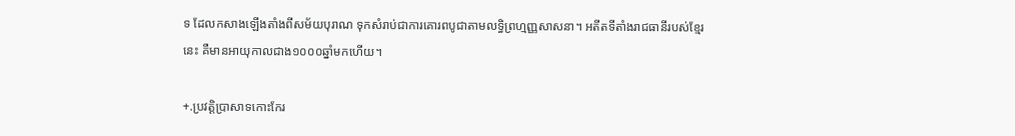ទ ដែលកសាងឡើងតាំងពីសម័យបុរាណ ទុកសំរាប់ជាការគោរពបូជាតាមលទ្ធិព្រហ្មញ្ញសាសនា។ អតីតទីតាំងរាជធានីរបស់ខ្មែរនេះ គឺមានអាយុកាលជាង១០០០ឆ្នាំមកហើយ។

+.ប្រវត្តិប្រាសាទកោះកែរ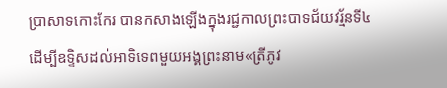ប្រាសាទកោះកែរ បានកសាងឡើងក្នុងរជ្ជកាលព្រះបាទជ័យវរ័្មនទី៤ ដើម្បីឧទ្ទិសដល់អាទិទេពមួយអង្គព្រះនាម«ត្រីភូវ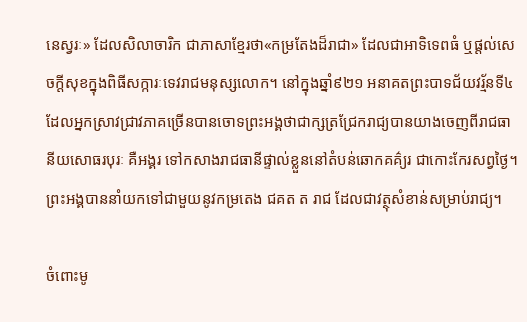នេស្វរៈ» ដែលសិលាចារិក ជាភាសាខ្មែរថា«កម្រតែងដ៏រាជា» ដែលជាអាទិទេពធំ ឬផ្តល់សេចក្តីសុខក្នុងពិធីសក្ការៈទេវរាជមនុស្សលោក។ នៅក្នុងឆ្នាំ៩២១ អនាគតព្រះបាទជ័យវរ្ម័នទី៤ ដែលអ្នកស្រាវជ្រាវភាគច្រើនបានចោទព្រះអង្គថាជាក្សត្រជ្រែករាជ្យបានយាងចេញពីរាជធានីយសោធរបុរៈ គឺអង្គរ ទៅកសាងរាជធានីផ្ទាល់ខ្លួននៅតំបន់ឆោកគគ៌្យរ ជាកោះកែរសព្វថ្ងៃ។ ព្រះអង្គបាននាំយកទៅជាមួយនូវកម្រតេង ជគត ត រាជ ដែលជាវត្ថុសំខាន់សម្រាប់រាជ្យ។

ចំពោះមូ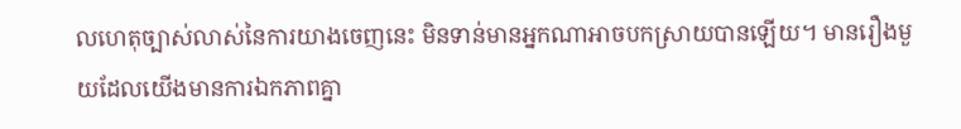លហេតុច្បាស់លាស់នៃការយាងចេញនេះ មិនទាន់មានអ្នកណាអាចបកស្រាយបានឡើយ។ មានរឿងមួយដែលយើងមានការឯកភាពគ្នា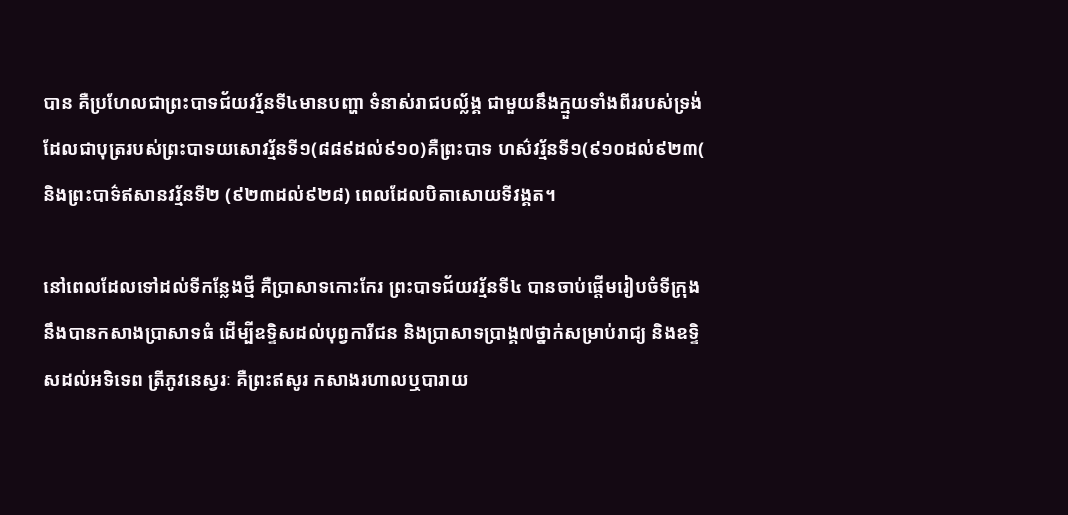បាន គឺប្រហែលជាព្រះបាទជ័យវរ្ម័នទី៤មានបញ្ហា ទំនាស់រាជបល្ល័ង្គ ជាមួយនឹងក្មួយទាំងពីររបស់ទ្រង់ ដែលជាបុត្ររបស់ព្រះបាទយសោវរ្ម័នទី១(៨៨៩ដល់៩១០)គឺព្រះបាទ ហស៌វរ្ម័នទី១(៩១០ដល់៩២៣( និងព្រះបាទ៌ឥសានវរ្ម័នទី២ (៩២៣ដល់៩២៨) ពេលដែលបិតាសោយទីវង្គត។

នៅពេលដែលទៅដល់ទីកន្លែងថ្មី គឺប្រាសាទកោះកែរ ព្រះបាទជ័យវរ្ម័នទី៤ បានចាប់ផ្តើមរៀបចំទីក្រុង នឹងបានកសាងប្រាសាទធំ ដើម្បីឧទ្ទិសដល់បុព្វការីជន និងប្រាសាទប្រាង្គ៧ថ្នាក់សម្រាប់រាជ្យ និងឧទ្ទិសដល់អទិទេព ត្រីភូវនេស្វរៈ គឺព្រះឥសូរ កសាងរហាលឬបារាយ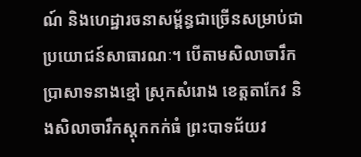ណ៍ និងហេដ្ឋារចនាសម្ព័ន្ធជាច្រើនសម្រាប់ជាប្រយោជន៍សាធារណៈ។ បើតាមសិលាចារឹកប្រាសាទនាងខ្មៅ ស្រុកសំរោង ខេត្តតាកែវ និងសិលាចារឹកស្តុកកក់ធំ ព្រះបាទជ័យវ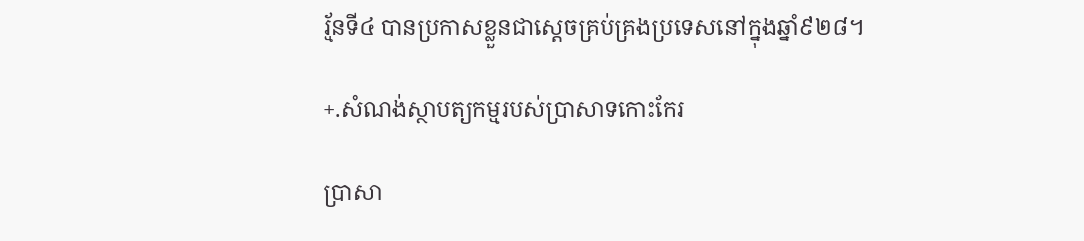រ្ម័នទី៤ បានប្រកាសខ្លួនជាសេ្តចគ្រប់គ្រងប្រទេសនៅក្នុងឆ្នាំ៩២៨។

+.សំណង់ស្ថាបត្យកម្មរបស់ប្រាសាទកោះកែរ

ប្រាសា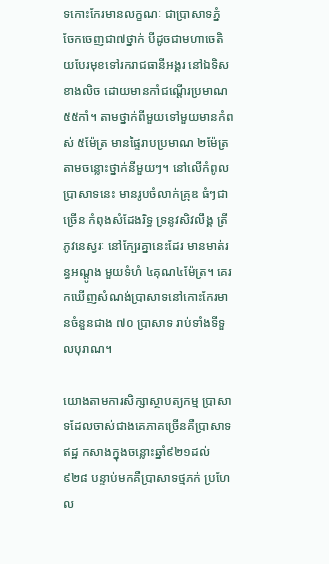ទកោះកែរមានលក្ខណៈ ជាប្រាសាទភ្នំ ចែកចេញជា៧ថ្នាក់ បីដូចជាមហាចេតិយបែរមុខទៅរករាជធានីអង្គរ នៅឯទិសខាងលិច ដោយមានកាំជណ្តើរប្រមាណ ៥៥កាំ។ តាមថ្នាក់ពីមួយទៅមួយមានកំពស់ ៥ម៉ែត្រ មានផ្ទៃរាបប្រមាណ ២ម៉ែត្រ តាមចន្លោះថ្នាក់នីមួយៗ។ នៅលើកំពូលប្រាសាទនេះ មានរូបចំលាក់គ្រុឌ ធំៗជាច្រើន កំពុងសំដែងរិទ្ធ ទ្រនូវសិវលឹង្គ ត្រីភូវនេស្វរៈ នៅក្បែរគ្នានេះដែរ មានមាត់រន្ធអណ្តូង មួយទំហំ ៤គុណ៤ម៉ែត្រ។ គេរកឃើញសំណង់ប្រាសាទនៅកោះកែរមានចំនួនជាង ៧០ ប្រាសាទ រាប់ទាំងទីទួលបុរាណ។

យោងតាមការសិក្សាស្ថាបត្យកម្ម ប្រាសាទដែលចាស់ជាងគេភាគច្រើនគឺប្រាសាទឥដ្ឋ កសាងក្នុងចន្លោះឆ្នាំ៩២១ដល់៩២៨ បន្ទាប់មកគឺប្រាសាទថ្មភក់ ប្រហែល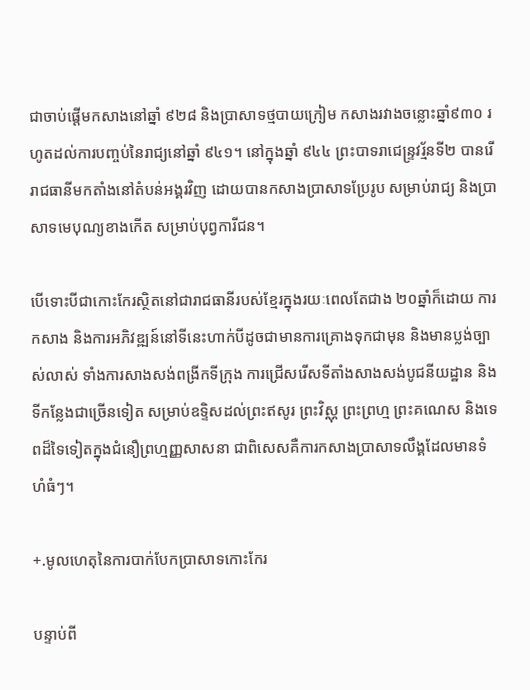ជាចាប់ផ្តើមកសាងនៅឆ្នាំ ៩២៨ និងប្រាសាទថ្មបាយក្រៀម កសាងរវាងចន្លោះឆ្នាំ៩៣០ រហូតដល់ការបញ្ចប់នៃរាជ្យនៅឆ្នាំ ៩៤១។ នៅក្នុងឆ្នាំ ៩៤៤ ព្រះបាទរាជេន្ទ្រវរ្ម័នទី២ បានរើរាជធានីមកតាំងនៅតំបន់អង្គរវិញ ដោយបានកសាងប្រាសាទប្រែរូប សម្រាប់រាជ្យ និងប្រាសាទមេបុណ្យខាងកើត សម្រាប់បុព្វការីជន។

បើទោះបីជាកោះកែរស្ថិតនៅជារាជធានីរបស់ខ្មែរក្នុងរយៈពេលតែជាង ២០ឆ្នាំក៏ដោយ ការកសាង និងការអភិវឌ្ឍន៍នៅទីនេះហាក់បីដូចជាមានការគ្រោងទុកជាមុន និងមានប្លង់ច្បាស់លាស់ ទាំងការសាងសង់ពង្រីកទីក្រុង ការជ្រើសរើសទីតាំងសាងសង់បូជនីយដ្ឋាន និងទីកន្លែងជាច្រើនទៀត សម្រាប់ឧទ្ទិសដល់ព្រះឥសូរ ព្រះវិស្ណុ ព្រះព្រហ្ម ព្រះគណេស និងទេពដ៏ទៃទៀតក្នុងជំនឿព្រហ្មញ្ញសាសនា ជាពិសេសគឺការកសាងប្រាសាទលឹង្គដែលមានទំហំធំៗ។

+.មូលហេតុនៃការបាក់បែកប្រាសាទកោះកែរ

បន្ទាប់ពី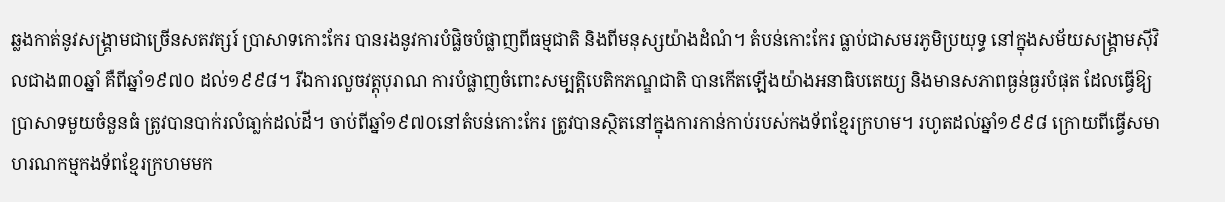ឆ្លងកាត់នូវសង្រ្គាមជាច្រើនសតវត្សរ៍ ប្រាសាទកោះកែរ បានរងនូវការបំផ្លិចបំផ្លាញពីធម្មជាតិ និងពីមនុស្សយ៉ាងដំណំ។ តំបន់កោះកែរ ធ្លាប់ជាសមរភូមិប្រយុទ្ធ នៅក្នុងសម័យសង្គ្រាមស៊ីវិលជាង៣០ឆ្នាំ គឺពីឆ្នាំ១៩៧០ ដល់១៩៩៨។ រីឯការលួចវត្តុបុរាណ ការបំផ្លាញចំពោះសម្បត្តិបេតិកភណ្ឌជាតិ បានកើតឡើងយ៉ាងអនាធិបតេយ្យ និងមានសភាពធ្ងន់ធ្ងរបំផុត ដែលធ្វើឱ្យប្រាសាទមួយចំនួនធំ ត្រូវបានបាក់រលំធា្លក់ដល់ដី។ ចាប់ពីឆ្នាំ១៩៧០នៅតំបន់កោះកែរ ត្រូវបានស្ថិតនៅក្នុងការកាន់កាប់របស់កងទ័ពខ្មែរក្រហម។ រហូតដល់ឆ្នាំ១៩៩៨ ក្រោយពីធ្វើសមាហរណកម្មកងទ័ពខ្មែរក្រហមមក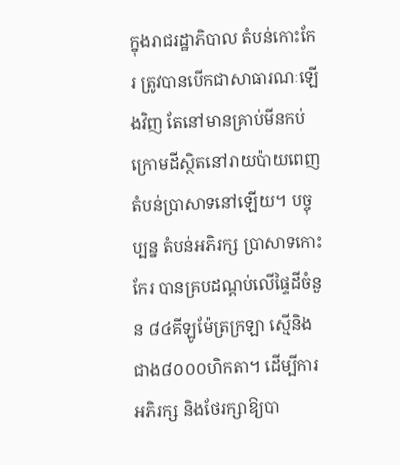ក្នុងរាជរដ្ឋាភិបាល តំបន់កោះកែរ ត្រូវបានបើកជាសាធារណៈឡើងវិញ តែនៅមានគ្រាប់មីនកប់ក្រោមដីស្ថិតនៅរាយប៉ាយពេញតំបន់ប្រាសាទនៅឡើយ។ បច្ចុប្បន្ន តំបន់អភិរក្ស ប្រាសាទកោះកែរ បានគ្របដណ្តប់លើផ្ទៃដីចំនួន ៨៤គីឡូម៉ែត្រក្រឡា ស្មើនិងជាង៨០០០ហិកតា។ ដើម្បីការអភិរក្ស និងថែរក្សាឱ្យបា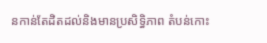នកាន់តែដិតដល់និងមានប្រសិទ្ធិភាព តំបន់កោះ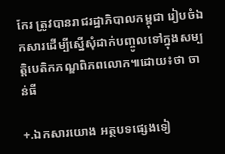កែរ ត្រូវបានរាជរដ្ឋាភិបាលកម្ពុជា រៀបចំឯកសារដើម្បីស្នើសុំដាក់បញ្ចូលទៅក្នុងសម្បត្តិបេតិកភណ្ឌពិភពលោក៕ដោយ៖ថា ចាន់ធី

+.ឯកសារយោង អត្ថបទផ្សេងទៀ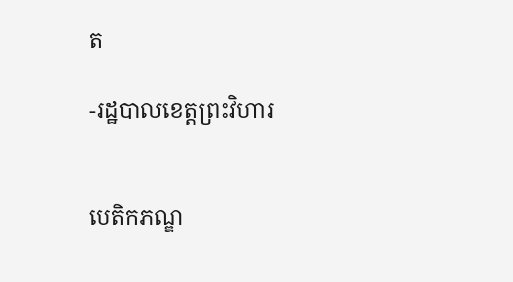ត

-រដ្ឋបាលខេត្តព្រះវិហារ


បេតិកភណ្ឌ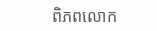ពិភពលោក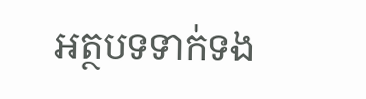អត្ថបទទាក់ទង